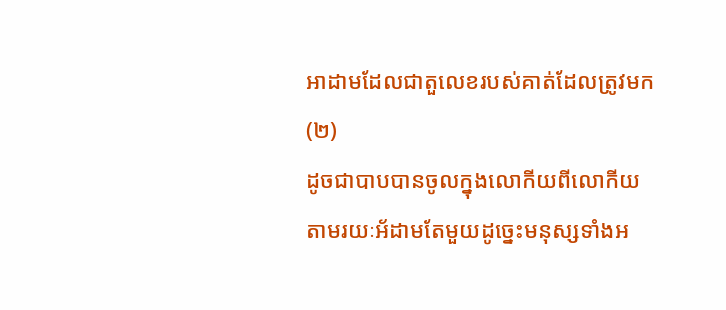អាដាមដែលជាតួលេខរបស់គាត់ដែលត្រូវមក (២)
ដូចជាបាបបានចូលក្នុងលោកីយពីលោកីយតាមរយៈអ័ដាមតែមួយដូច្នេះមនុស្សទាំងអ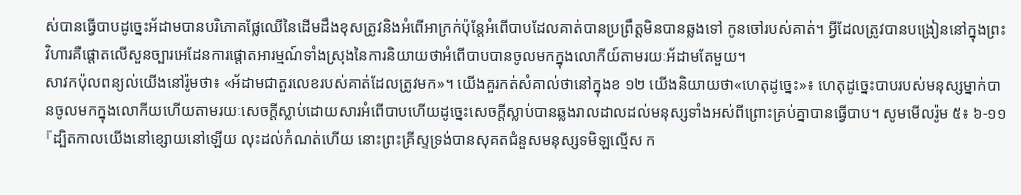ស់បានធ្វើបាបដូច្នេះអ័ដាមបានបរិភោគផ្លែឈើនៃដើមដឹងខុសត្រូវនិងអំពើអាក្រក់ប៉ុន្តែអំពើបាបដែលគាត់បានប្រព្រឹត្ដមិនបានឆ្លងទៅ កូនចៅរបស់គាត់។ អ្វីដែលត្រូវបានបង្រៀននៅក្នុងព្រះវិហារគឺផ្តោតលើសួនច្បារអេដែនការផ្តោតអារម្មណ៍ទាំងស្រុងនៃការនិយាយថាអំពើបាបបានចូលមកក្នុងលោកីយ៍តាមរយៈអ័ដាមតែមួយ។
សាវកប៉ុលពន្យល់យើងនៅរ៉ូមថា៖ «អ័ដាមជាតួរលេខរបស់គាត់ដែលត្រូវមក»។ យើងគួរកត់សំគាល់ថានៅក្នុងខ ១២ យើងនិយាយថា«ហេតុដូច្នេះ»៖ ហេតុដូច្នេះបាបរបស់មនុស្សម្នាក់បានចូលមកក្នុងលោកីយហើយតាមរយៈសេចក្តីស្លាប់ដោយសារអំពើបាបហើយដូច្នេះសេចក្តីស្លាប់បានឆ្លងរាលដាលដល់មនុស្សទាំងអស់ពីព្រោះគ្រប់គ្នាបានធ្វើបាប។ សូមមើលរ៉ូម ៥៖ ៦-១១
『ដ្បិតកាលយើងនៅខ្សោយនៅឡើយ លុះដល់កំណត់ហើយ នោះព្រះគ្រីស្ទទ្រង់បានសុគតជំនួសមនុស្សទមិឡល្មើស ក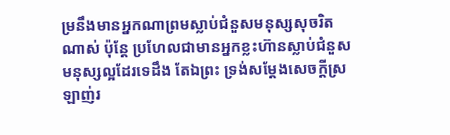ម្រនឹងមានអ្នកណាព្រមស្លាប់ជំនួសមនុស្សសុចរិតណាស់ ប៉ុន្តែ ប្រហែលជាមានអ្នកខ្លះហ៊ានស្លាប់ជំនួសមនុស្សល្អដែរទេដឹង តែឯព្រះ ទ្រង់សម្ដែងសេចក្ដីស្រឡាញ់រ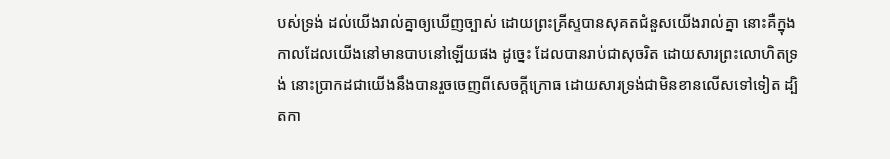បស់ទ្រង់ ដល់យើងរាល់គ្នាឲ្យឃើញច្បាស់ ដោយព្រះគ្រីស្ទបានសុគតជំនួសយើងរាល់គ្នា នោះគឺក្នុងកាលដែលយើងនៅមានបាបនៅឡើយផង ដូច្នេះ ដែលបានរាប់ជាសុចរិត ដោយសារព្រះលោហិតទ្រង់ នោះប្រាកដជាយើងនឹងបានរួចចេញពីសេចក្ដីក្រោធ ដោយសារទ្រង់ជាមិនខានលើសទៅទៀត ដ្បិតកា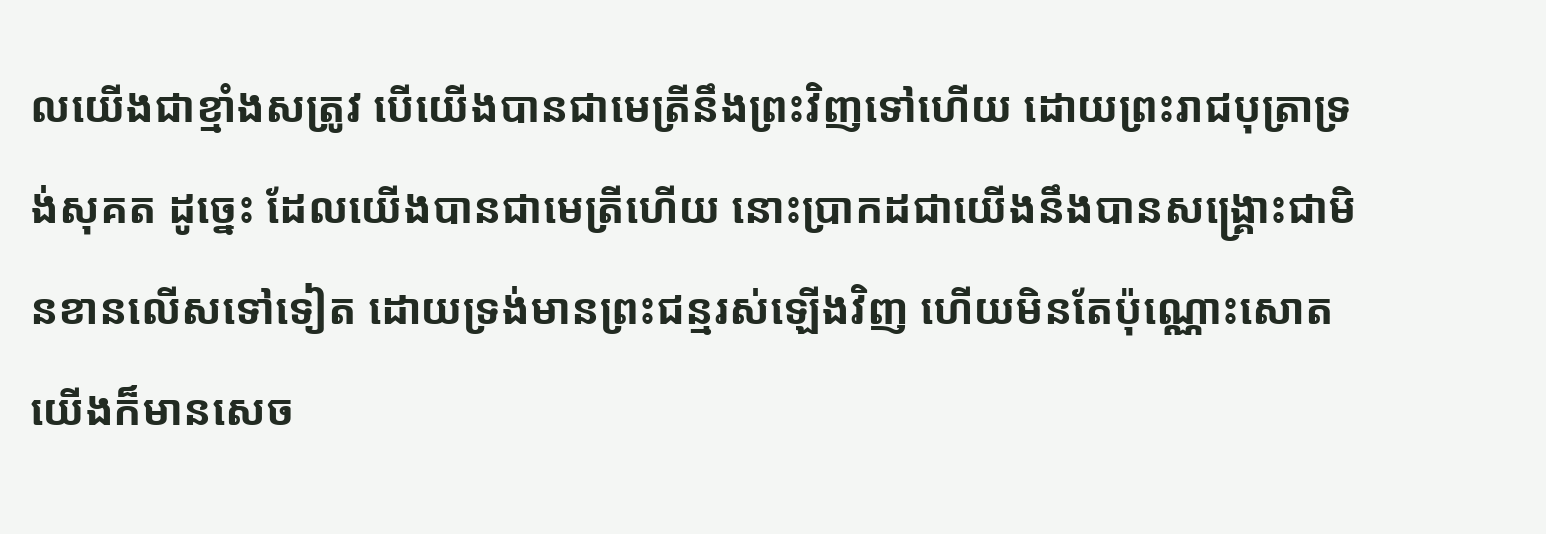លយើងជាខ្មាំងសត្រូវ បើយើងបានជាមេត្រីនឹងព្រះវិញទៅហើយ ដោយព្រះរាជបុត្រាទ្រង់សុគត ដូច្នេះ ដែលយើងបានជាមេត្រីហើយ នោះប្រាកដជាយើងនឹងបានសង្គ្រោះជាមិនខានលើសទៅទៀត ដោយទ្រង់មានព្រះជន្មរស់ឡើងវិញ ហើយមិនតែប៉ុណ្ណោះសោត យើងក៏មានសេច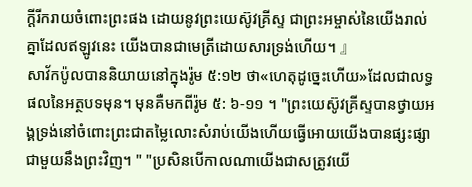ក្ដីរីករាយចំពោះព្រះផង ដោយនូវព្រះយេស៊ូវគ្រីស្ទ ជាព្រះអម្ចាស់នៃយើងរាល់គ្នាដែលឥឡូវនេះ យើងបានជាមេត្រីដោយសារទ្រង់ហើយ។ 』
សាវ័កប៉ូលបាននិយាយនៅក្នុងរ៉ូម ៥:១២ ថា«ហេតុដូច្នេះហើយ»ដែលជាលទ្ធផលនៃអត្ថបទមុន។ មុនគឺមកពីរ៉ូម ៥: ៦-១១ ។ "ព្រះយេស៊ូវគ្រីស្ទបានថ្វាយអង្គទ្រង់នៅចំពោះព្រះជាតម្លៃលោះសំរាប់យើងហើយធ្វើអោយយើងបានផ្សះផ្សាជាមួយនឹងព្រះវិញ។ " "ប្រសិនបើកាលណាយើងជាសត្រូវយើ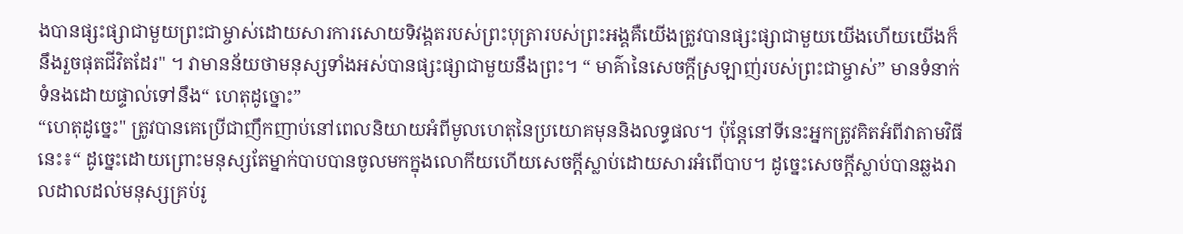ងបានផ្សះផ្សាជាមួយព្រះជាម្ចាស់ដោយសារការសោយទិវង្គតរបស់ព្រះបុត្រារបស់ព្រះអង្គគឺយើងត្រូវបានផ្សះផ្សាជាមួយយើងហើយយើងក៏នឹងរួចផុតជីវិតដែរ" ។ វាមានន័យថាមនុស្សទាំងអស់បានផ្សះផ្សាជាមួយនឹងព្រះ។ “ មាគ៌ានៃសេចក្តីស្រឡាញ់របស់ព្រះជាម្ចាស់” មានទំនាក់ទំនងដោយផ្ទាល់ទៅនឹង“ ហេតុដូច្នោះ”
“ហេតុដូច្នេះ" ត្រូវបានគេប្រើជាញឹកញាប់នៅពេលនិយាយអំពីមូលហេតុនៃប្រយោគមុននិងលទ្ធផល។ ប៉ុន្តែនៅទីនេះអ្នកត្រូវគិតអំពីវាតាមវិធីនេះ៖“ ដូច្នេះដោយព្រោះមនុស្សតែម្នាក់បាបបានចូលមកក្នុងលោកីយហើយសេចក្តីស្លាប់ដោយសារអំពើបាប។ ដូច្នេះសេចក្ដីស្លាប់បានឆ្លងរាលដាលដល់មនុស្សគ្រប់រូ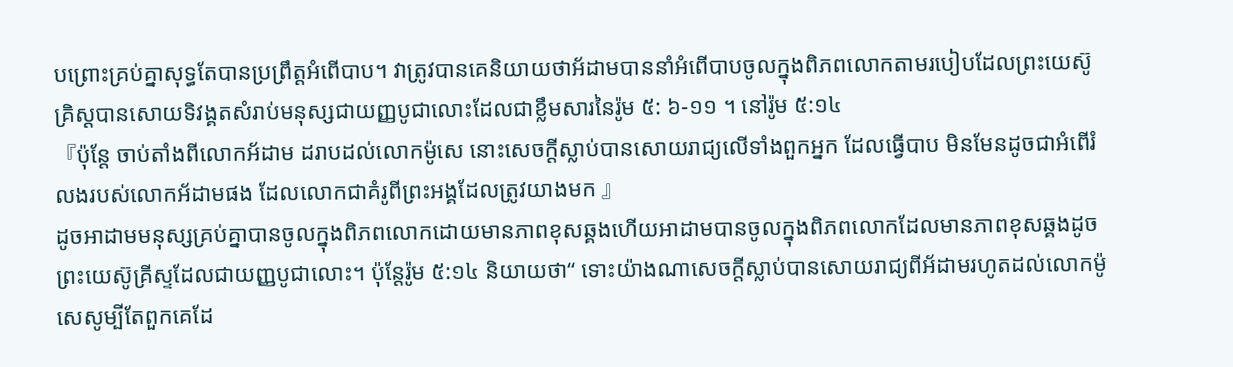បព្រោះគ្រប់គ្នាសុទ្ធតែបានប្រព្រឹត្ដអំពើបាប។ វាត្រូវបានគេនិយាយថាអ័ដាមបាននាំអំពើបាបចូលក្នុងពិភពលោកតាមរបៀបដែលព្រះយេស៊ូគ្រិស្ដបានសោយទិវង្គតសំរាប់មនុស្សជាយញ្ញបូជាលោះដែលជាខ្លឹមសារនៃរ៉ូម ៥: ៦-១១ ។ នៅរ៉ូម ៥:១៤
『ប៉ុន្តែ ចាប់តាំងពីលោកអ័ដាម ដរាបដល់លោកម៉ូសេ នោះសេចក្ដីស្លាប់បានសោយរាជ្យលើទាំងពួកអ្នក ដែលធ្វើបាប មិនមែនដូចជាអំពើរំលងរបស់លោកអ័ដាមផង ដែលលោកជាគំរូពីព្រះអង្គដែលត្រូវយាងមក 』
ដូចអាដាមមនុស្សគ្រប់គ្នាបានចូលក្នុងពិភពលោកដោយមានភាពខុសឆ្គងហើយអាដាមបានចូលក្នុងពិភពលោកដែលមានភាពខុសឆ្គងដូចព្រះយេស៊ូគ្រីស្ទដែលជាយញ្ញបូជាលោះ។ ប៉ុន្តែរ៉ូម ៥:១៤ និយាយថា“ ទោះយ៉ាងណាសេចក្តីស្លាប់បានសោយរាជ្យពីអ័ដាមរហូតដល់លោកម៉ូសេសូម្បីតែពួកគេដែ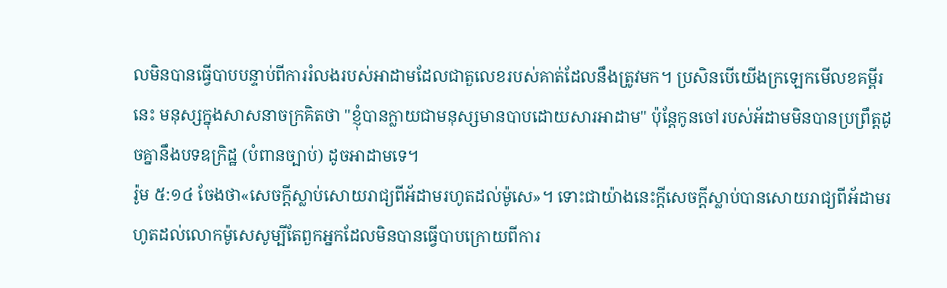លមិនបានធ្វើបាបបន្ទាប់ពីការរំលងរបស់អាដាមដែលជាតួលេខរបស់គាត់ដែលនឹងត្រូវមក។ ប្រសិនបើយើងក្រឡេកមើលខគម្ពីរនេះ មនុស្សក្នុងសាសនាចក្រគិតថា "ខ្ញុំបានក្លាយជាមនុស្សមានបាបដោយសារអាដាម" ប៉ុន្តែកូនចៅរបស់អ័ដាមមិនបានប្រព្រឹត្តដូចគ្នានឹងបទឧក្រិដ្ឋ (បំពានច្បាប់) ដូចអាដាមទេ។
រ៉ូម ៥:១៤ ចែងថា«សេចក្ដីស្លាប់សោយរាជ្យពីអ័ដាមរហូតដល់ម៉ូសេ»។ ទោះជាយ៉ាងនេះក្តីសេចក្តីស្លាប់បានសោយរាជ្យពីអ័ដាមរហូតដល់លោកម៉ូសេសូម្បីតែពួកអ្នកដែលមិនបានធ្វើបាបក្រោយពីការ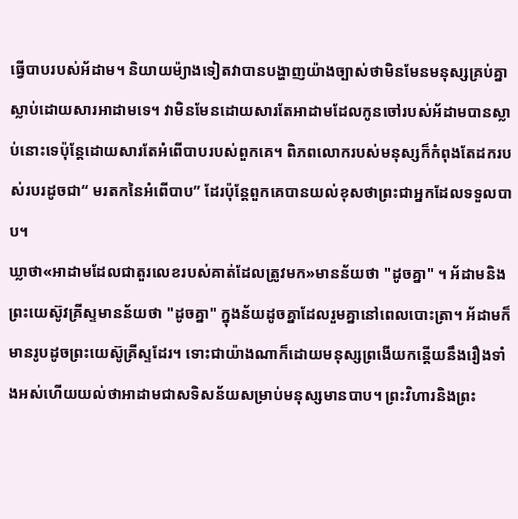ធ្វើបាបរបស់អ័ដាម។ និយាយម៉្យាងទៀតវាបានបង្ហាញយ៉ាងច្បាស់ថាមិនមែនមនុស្សគ្រប់គ្នាស្លាប់ដោយសារអាដាមទេ។ វាមិនមែនដោយសារតែអាដាមដែលកូនចៅរបស់អ័ដាមបានស្លាប់នោះទេប៉ុន្តែដោយសារតែអំពើបាបរបស់ពួកគេ។ ពិភពលោករបស់មនុស្សក៏កំពុងតែដករបស់របរដូចជា“ មរតកនៃអំពើបាប” ដែរប៉ុន្តែពួកគេបានយល់ខុសថាព្រះជាអ្នកដែលទទួលបាប។
ឃ្លាថា«អាដាមដែលជាតួរលេខរបស់គាត់ដែលត្រូវមក»មានន័យថា "ដូចគ្នា" ។ អ័ដាមនិងព្រះយេស៊ូវគ្រីស្ទមានន័យថា "ដូចគ្នា" ក្នុងន័យដូចគ្នាដែលរួមគ្នានៅពេលបោះត្រា។ អ័ដាមក៏មានរូបដូចព្រះយេស៊ូគ្រីស្ទដែរ។ ទោះជាយ៉ាងណាក៏ដោយមនុស្សព្រងើយកន្តើយនឹងរឿងទាំងអស់ហើយយល់ថាអាដាមជាសទិសន័យសម្រាប់មនុស្សមានបាប។ ព្រះវិហារនិងព្រះ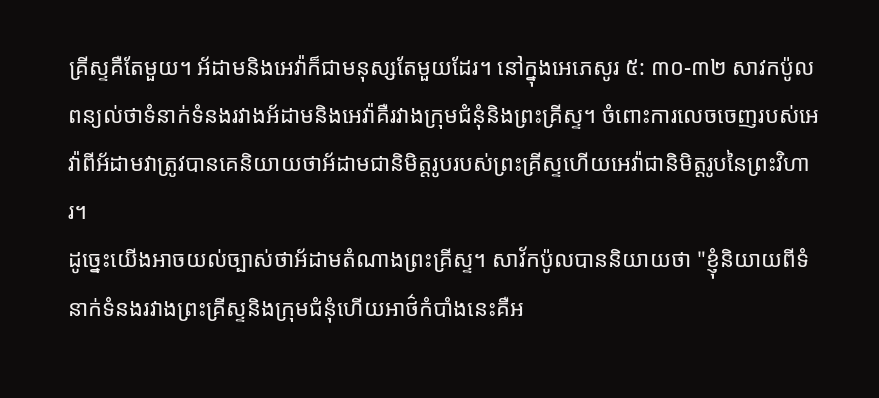គ្រីស្ទគឺតែមួយ។ អ័ដាមនិងអេវ៉ាក៏ជាមនុស្សតែមួយដែរ។ នៅក្នុងអេភេសូរ ៥: ៣០-៣២ សាវកប៉ូលពន្យល់ថាទំនាក់ទំនងរវាងអ័ដាមនិងអេវ៉ាគឺរវាងក្រុមជំនុំនិងព្រះគ្រីស្ទ។ ចំពោះការលេចចេញរបស់អេវ៉ាពីអ័ដាមវាត្រូវបានគេនិយាយថាអ័ដាមជានិមិត្តរូបរបស់ព្រះគ្រីស្ទហើយអេវ៉ាជានិមិត្តរូបនៃព្រះវិហារ។
ដូច្នេះយើងអាចយល់ច្បាស់ថាអ័ដាមតំណាងព្រះគ្រីស្ទ។ សាវ័កប៉ូលបាននិយាយថា "ខ្ញុំនិយាយពីទំនាក់ទំនងរវាងព្រះគ្រីស្ទនិងក្រុមជំនុំហើយអាថ៌កំបាំងនេះគឺអ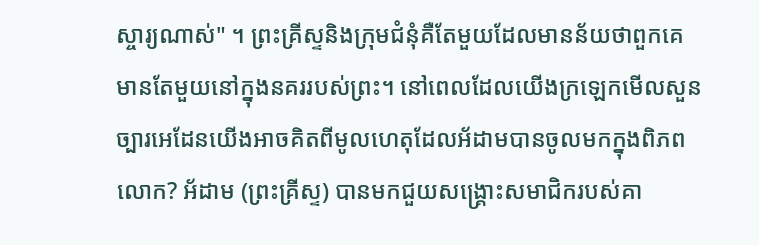ស្ចារ្យណាស់" ។ ព្រះគ្រីស្ទនិងក្រុមជំនុំគឺតែមួយដែលមានន័យថាពួកគេមានតែមួយនៅក្នុងនគររបស់ព្រះ។ នៅពេលដែលយើងក្រឡេកមើលសួនច្បារអេដែនយើងអាចគិតពីមូលហេតុដែលអ័ដាមបានចូលមកក្នុងពិភពលោក? អ័ដាម (ព្រះគ្រីស្ទ) បានមកជួយសង្រ្គោះសមាជិករបស់គា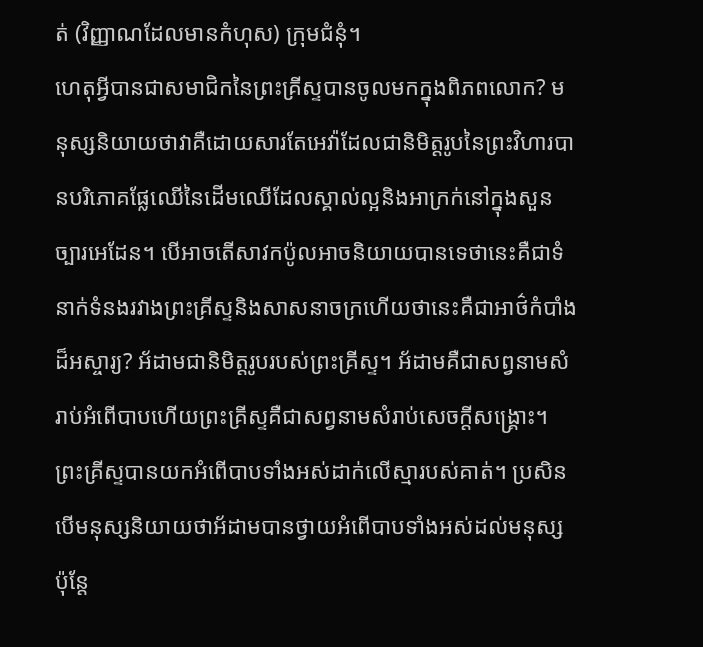ត់ (វិញ្ញាណដែលមានកំហុស) ក្រុមជំនុំ។
ហេតុអ្វីបានជាសមាជិកនៃព្រះគ្រីស្ទបានចូលមកក្នុងពិភពលោក? មនុស្សនិយាយថាវាគឺដោយសារតែអេវ៉ាដែលជានិមិត្តរូបនៃព្រះវិហារបានបរិភោគផ្លែឈើនៃដើមឈើដែលស្គាល់ល្អនិងអាក្រក់នៅក្នុងសួនច្បារអេដែន។ បើអាចតើសាវកប៉ូលអាចនិយាយបានទេថានេះគឺជាទំនាក់ទំនងរវាងព្រះគ្រីស្ទនិងសាសនាចក្រហើយថានេះគឺជាអាថ៌កំបាំងដ៏អស្ចារ្យ? អ័ដាមជានិមិត្តរូបរបស់ព្រះគ្រីស្ទ។ អ័ដាមគឺជាសព្វនាមសំរាប់អំពើបាបហើយព្រះគ្រីស្ទគឺជាសព្វនាមសំរាប់សេចក្តីសង្រ្គោះ។ ព្រះគ្រីស្ទបានយកអំពើបាបទាំងអស់ដាក់លើស្មារបស់គាត់។ ប្រសិនបើមនុស្សនិយាយថាអ័ដាមបានថ្វាយអំពើបាបទាំងអស់ដល់មនុស្សប៉ុន្តែ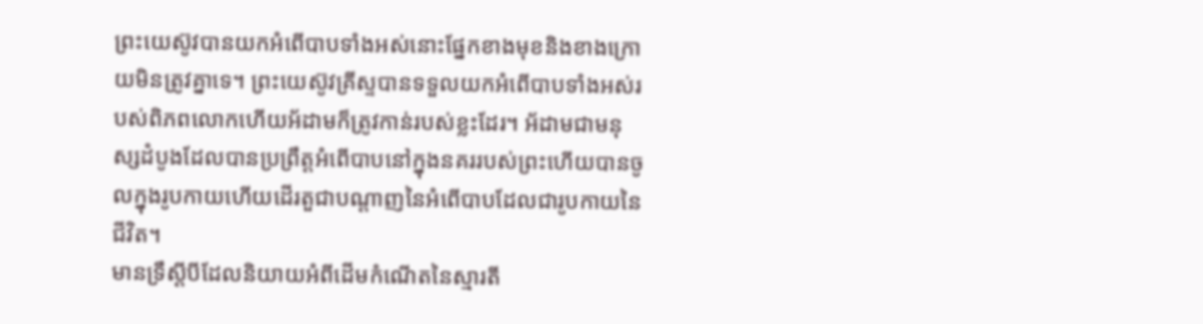ព្រះយេស៊ូវបានយកអំពើបាបទាំងអស់នោះផ្នែកខាងមុខនិងខាងក្រោយមិនត្រូវគ្នាទេ។ ព្រះយេស៊ូវគ្រីស្ទបានទទួលយកអំពើបាបទាំងអស់របស់ពិភពលោកហើយអ័ដាមក៏ត្រូវកាន់របស់ខ្លះដែរ។ អ័ដាមជាមនុស្សដំបូងដែលបានប្រព្រឹត្ដអំពើបាបនៅក្នុងនគររបស់ព្រះហើយបានចូលក្នុងរូបកាយហើយដើរតួជាបណ្តាញនៃអំពើបាបដែលជារូបកាយនៃជីវិត។
មានទ្រឹស្តីបីដែលនិយាយអំពីដើមកំណើតនៃស្មារតី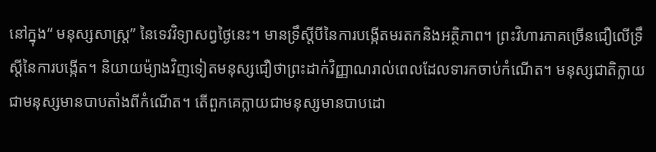នៅក្នុង“ មនុស្សសាស្រ្ត” នៃទេវវិទ្យាសព្វថ្ងៃនេះ។ មានទ្រឹស្តីបីនៃការបង្កើតមរតកនិងអត្ថិភាព។ ព្រះវិហារភាគច្រើនជឿលើទ្រឹស្តីនៃការបង្កើត។ និយាយម៉្យាងវិញទៀតមនុស្សជឿថាព្រះដាក់វិញ្ញាណរាល់ពេលដែលទារកចាប់កំណើត។ មនុស្សជាតិក្លាយជាមនុស្សមានបាបតាំងពីកំណើត។ តើពួកគេក្លាយជាមនុស្សមានបាបដោ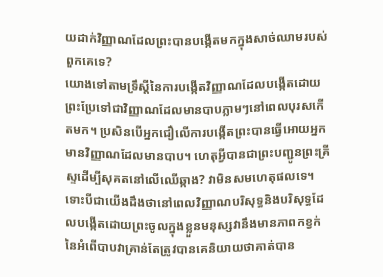យដាក់វិញ្ញាណដែលព្រះបានបង្កើតមកក្នុងសាច់ឈាមរបស់ពួកគេទេ?
យោងទៅតាមទ្រឹស្តីនៃការបង្កើតវិញ្ញាណដែលបង្កើតដោយព្រះប្រែទៅជាវិញ្ញាណដែលមានបាបភ្លាមៗនៅពេលបុរសកើតមក។ ប្រសិនបើអ្នកជឿលើការបង្កើតព្រះបានធ្វើអោយអ្នកមានវិញ្ញាណដែលមានបាប។ ហេតុអ្វីបានជាព្រះបញ្ជូនព្រះគ្រីស្ទដើម្បីសុគតនៅលើឈើឆ្កាង? វាមិនសមហេតុផលទេ។ ទោះបីជាយើងដឹងថានៅពេលវិញ្ញាណបរិសុទ្ធនិងបរិសុទ្ធដែលបង្កើតដោយព្រះចូលក្នុងខ្លួនមនុស្សវានឹងមានភាពកខ្វក់នៃអំពើបាបវាគ្រាន់តែត្រូវបានគេនិយាយថាគាត់បាន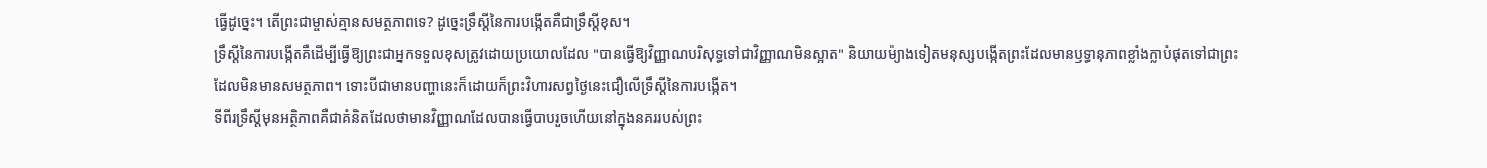ធ្វើដូច្នេះ។ តើព្រះជាម្ចាស់គ្មានសមត្ថភាពទេ? ដូច្នេះទ្រឹស្តីនៃការបង្កើតគឺជាទ្រឹស្តីខុស។
ទ្រឹស្តីនៃការបង្កើតគឺដើម្បីធ្វើឱ្យព្រះជាអ្នកទទួលខុសត្រូវដោយប្រយោលដែល "បានធ្វើឱ្យវិញ្ញាណបរិសុទ្ធទៅជាវិញ្ញាណមិនស្អាត" និយាយម៉្យាងទៀតមនុស្សបង្កើតព្រះដែលមានឫទ្ធានុភាពខ្លាំងក្លាបំផុតទៅជាព្រះដែលមិនមានសមត្ថភាព។ ទោះបីជាមានបញ្ហានេះក៏ដោយក៏ព្រះវិហារសព្វថ្ងៃនេះជឿលើទ្រឹស្តីនៃការបង្កើត។
ទីពីរទ្រឹស្តីមុនអត្ថិភាពគឺជាគំនិតដែលថាមានវិញ្ញាណដែលបានធ្វើបាបរួចហើយនៅក្នុងនគររបស់ព្រះ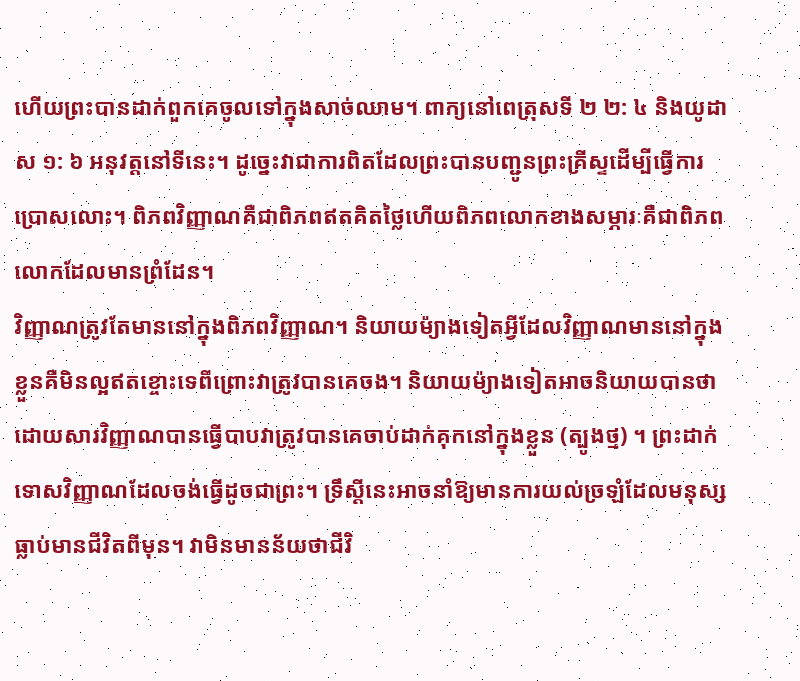ហើយព្រះបានដាក់ពួកគេចូលទៅក្នុងសាច់ឈាម។ ពាក្យនៅពេត្រុសទី ២ ២: ៤ និងយូដាស ១: ៦ អនុវត្តនៅទីនេះ។ ដូច្នេះវាជាការពិតដែលព្រះបានបញ្ជូនព្រះគ្រីស្ទដើម្បីធ្វើការប្រោសលោះ។ ពិភពវិញ្ញាណគឺជាពិភពឥតគិតថ្លៃហើយពិភពលោកខាងសម្ភារៈគឺជាពិភពលោកដែលមានព្រំដែន។
វិញ្ញាណត្រូវតែមាននៅក្នុងពិភពវិញ្ញាណ។ និយាយម៉្យាងទៀតអ្វីដែលវិញ្ញាណមាននៅក្នុងខ្លួនគឺមិនល្អឥតខ្ចោះទេពីព្រោះវាត្រូវបានគេចង។ និយាយម៉្យាងទៀតអាចនិយាយបានថាដោយសារវិញ្ញាណបានធ្វើបាបវាត្រូវបានគេចាប់ដាក់គុកនៅក្នុងខ្លួន (ត្បូងថ្ម) ។ ព្រះដាក់ទោសវិញ្ញាណដែលចង់ធ្វើដូចជាព្រះ។ ទ្រឹស្តីនេះអាចនាំឱ្យមានការយល់ច្រឡំដែលមនុស្សធ្លាប់មានជីវិតពីមុន។ វាមិនមានន័យថាជីវិ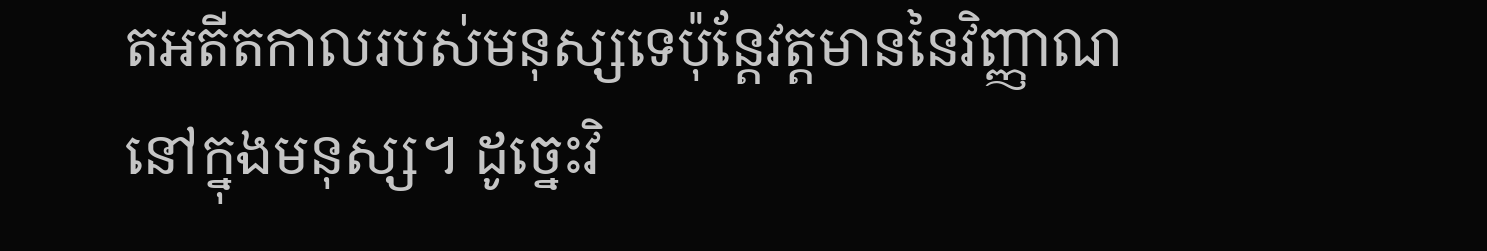តអតីតកាលរបស់មនុស្សទេប៉ុន្តែវត្តមាននៃវិញ្ញាណនៅក្នុងមនុស្ស។ ដូច្នេះវិ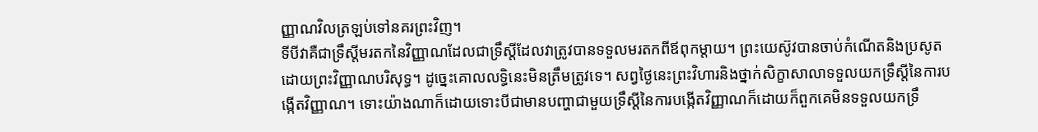ញ្ញាណវិលត្រឡប់ទៅនគរព្រះវិញ។
ទីបីវាគឺជាទ្រឹស្តីមរតកនៃវិញ្ញាណដែលជាទ្រឹស្តីដែលវាត្រូវបានទទួលមរតកពីឪពុកម្តាយ។ ព្រះយេស៊ូវបានចាប់កំណើតនិងប្រសូតដោយព្រះវិញ្ញាណបរិសុទ្ធ។ ដូច្នេះគោលលទ្ធិនេះមិនត្រឹមត្រូវទេ។ សព្វថ្ងៃនេះព្រះវិហារនិងថ្នាក់សិក្ខាសាលាទទួលយកទ្រឹស្តីនៃការបង្កើតវិញ្ញាណ។ ទោះយ៉ាងណាក៏ដោយទោះបីជាមានបញ្ហាជាមួយទ្រឹស្តីនៃការបង្កើតវិញ្ញាណក៏ដោយក៏ពួកគេមិនទទួលយកទ្រឹ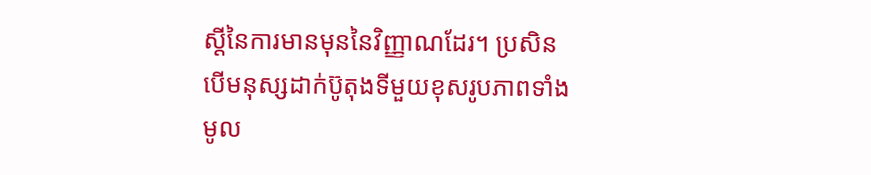ស្តីនៃការមានមុននៃវិញ្ញាណដែរ។ ប្រសិនបើមនុស្សដាក់ប៊ូតុងទីមួយខុសរូបភាពទាំងមូល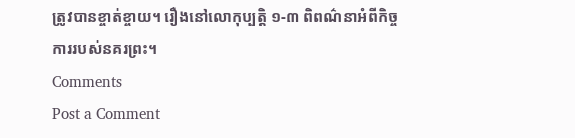ត្រូវបានខ្ចាត់ខ្ចាយ។ រឿងនៅលោកុប្បត្តិ ១-៣ ពិពណ៌នាអំពីកិច្ចការរបស់នគរព្រះ។
Comments
Post a Comment